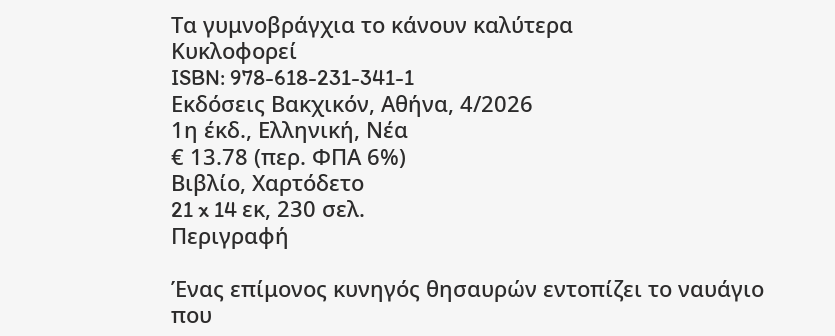Τα γυμνοβράγχια το κάνουν καλύτερα
Κυκλοφορεί
ISBN: 978-618-231-341-1
Εκδόσεις Βακχικόν, Αθήνα, 4/2026
1η έκδ., Ελληνική, Νέα
€ 13.78 (περ. ΦΠΑ 6%)
Βιβλίο, Χαρτόδετο
21 x 14 εκ, 230 σελ.
Περιγραφή

Ένας επίμονος κυνηγός θησαυρών εντοπίζει το ναυάγιο που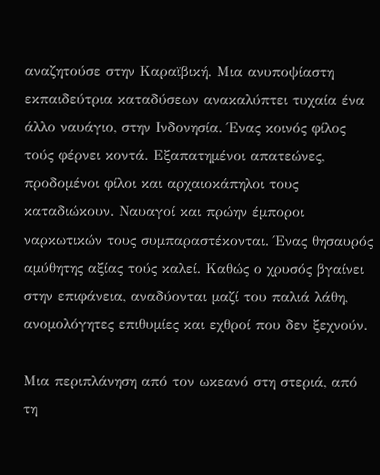αναζητούσε στην Καραϊβική. Μια ανυποψίαστη εκπαιδεύτρια καταδύσεων ανακαλύπτει τυχαία ένα άλλο ναυάγιο, στην Ινδονησία. Ένας κοινός φίλος τούς φέρνει κοντά. Εξαπατημένοι απατεώνες, προδομένοι φίλοι και αρχαιοκάπηλοι τους καταδιώκουν. Nαυαγοί και πρώην έμποροι ναρκωτικών τους συμπαραστέκονται. Ένας θησαυρός αμύθητης αξίας τούς καλεί. Καθώς ο χρυσός βγαίνει στην επιφάνεια, αναδύονται μαζί του παλιά λάθη, ανομολόγητες επιθυμίες και εχθροί που δεν ξεχνούν.

Μια περιπλάνηση από τον ωκεανό στη στεριά, από τη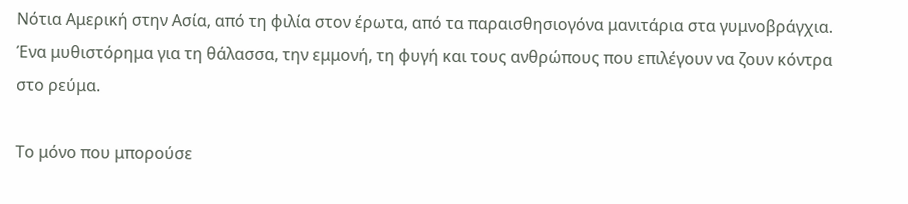Νότια Αμερική στην Ασία, από τη φιλία στον έρωτα, από τα παραισθησιογόνα μανιτάρια στα γυμνοβράγχια. Ένα μυθιστόρημα για τη θάλασσα, την εμμονή, τη φυγή και τους ανθρώπους που επιλέγουν να ζουν κόντρα στο ρεύμα.

Το μόνο που μπορούσε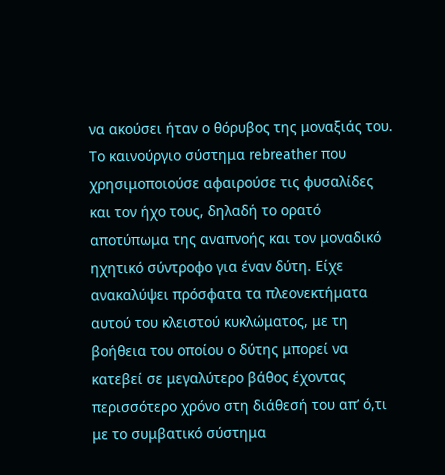να ακούσει ήταν ο θόρυβος της μοναξιάς του. Το καινούργιο σύστημα rebreather που χρησιμοποιούσε αφαιρούσε τις φυσαλίδες και τον ήχο τους, δηλαδή το ορατό αποτύπωμα της αναπνοής και τον μοναδικό ηχητικό σύντροφο για έναν δύτη. Είχε ανακαλύψει πρόσφατα τα πλεονεκτήματα αυτού του κλειστού κυκλώματος, με τη βοήθεια του οποίου ο δύτης μπορεί να κατεβεί σε μεγαλύτερο βάθος έχοντας περισσότερο χρόνο στη διάθεσή του απ’ ό,τι με το συμβατικό σύστημα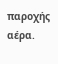παροχής αέρα.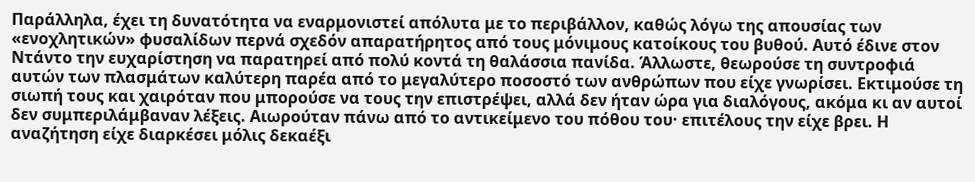Παράλληλα, έχει τη δυνατότητα να εναρμονιστεί απόλυτα με το περιβάλλον, καθώς λόγω της απουσίας των «ενοχλητικών» φυσαλίδων περνά σχεδόν απαρατήρητος από τους μόνιμους κατοίκους του βυθού. Αυτό έδινε στον Ντάντο την ευχαρίστηση να παρατηρεί από πολύ κοντά τη θαλάσσια πανίδα. Άλλωστε, θεωρούσε τη συντροφιά αυτών των πλασμάτων καλύτερη παρέα από το μεγαλύτερο ποσοστό των ανθρώπων που είχε γνωρίσει. Εκτιμούσε τη σιωπή τους και χαιρόταν που μπορούσε να τους την επιστρέψει, αλλά δεν ήταν ώρα για διαλόγους, ακόμα κι αν αυτοί δεν συμπεριλάμβαναν λέξεις. Αιωρούταν πάνω από το αντικείμενο του πόθου του· επιτέλους την είχε βρει. Η αναζήτηση είχε διαρκέσει μόλις δεκαέξι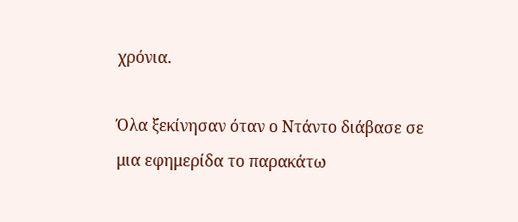χρόνια.

Όλα ξεκίνησαν όταν ο Ντάντο διάβασε σε μια εφημερίδα το παρακάτω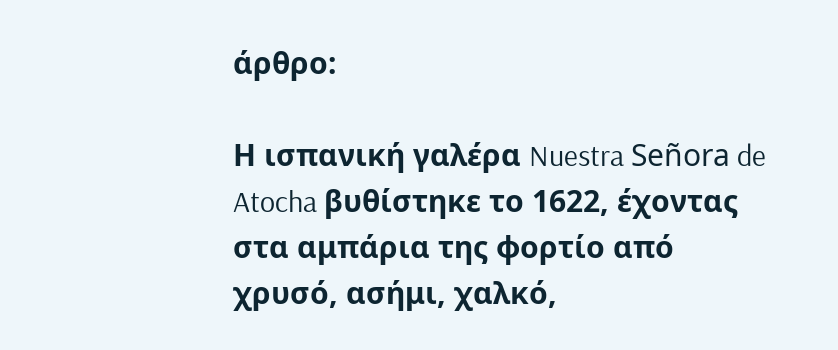άρθρο:

Η ισπανική γαλέρα Nuestra Señora de Atocha βυθίστηκε το 1622, έχοντας στα αμπάρια της φορτίο από χρυσό, ασήμι, χαλκό,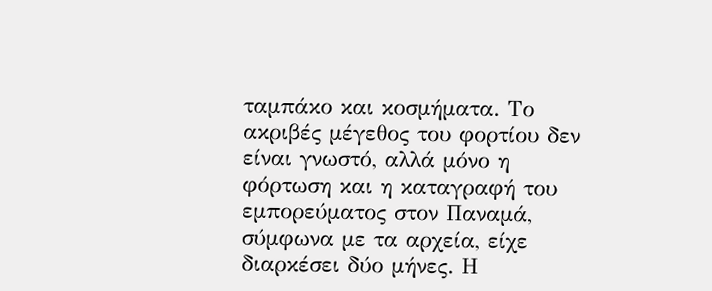ταμπάκο και κοσμήματα. Το ακριβές μέγεθος του φορτίου δεν είναι γνωστό, αλλά μόνο η φόρτωση και η καταγραφή του εμπορεύματος στον Παναμά, σύμφωνα με τα αρχεία, είχε διαρκέσει δύο μήνες. Η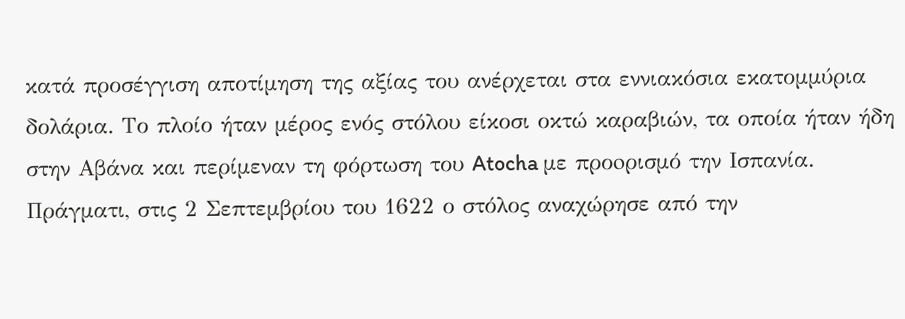κατά προσέγγιση αποτίμηση της αξίας του ανέρχεται στα εννιακόσια εκατομμύρια δολάρια. Το πλοίο ήταν μέρος ενός στόλου είκοσι οκτώ καραβιών, τα οποία ήταν ήδη στην Αβάνα και περίμεναν τη φόρτωση του Atocha με προoρισμό την Ισπανία. Πράγματι, στις 2 Σεπτεμβρίου του 1622 ο στόλος αναχώρησε από την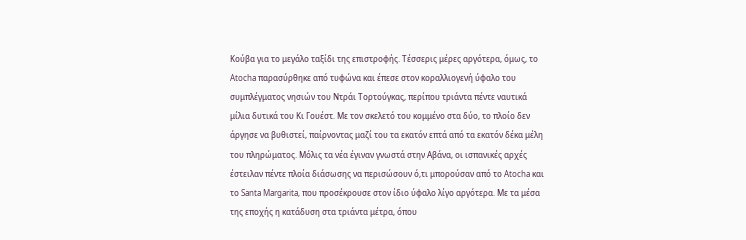Κούβα για το μεγάλο ταξίδι της επιστροφής. Τέσσερις μέρες αργότερα, όμως, το Atocha παρασύρθηκε από τυφώνα και έπεσε στον κοραλλιογενή ύφαλο του συμπλέγματος νησιών του Ντράι Τορτούγκας, περίπου τριάντα πέντε ναυτικά μίλια δυτικά του Κι Γουέστ. Με τον σκελετό του κομμένο στα δύο, το πλοίο δεν άργησε να βυθιστεί, παίρνοντας μαζί του τα εκατόν επτά από τα εκατόν δέκα μέλη του πληρώματος. Μόλις τα νέα έγιναν γνωστά στην Αβάνα, οι ισπανικές αρχές έστειλαν πέντε πλοία διάσωσης να περισώσουν ό,τι μπορούσαν από το Atocha και το Santa Margarita, που προσέκρουσε στον ίδιο ύφαλο λίγο αργότερα. Με τα μέσα της εποχής η κατάδυση στα τριάντα μέτρα, όπου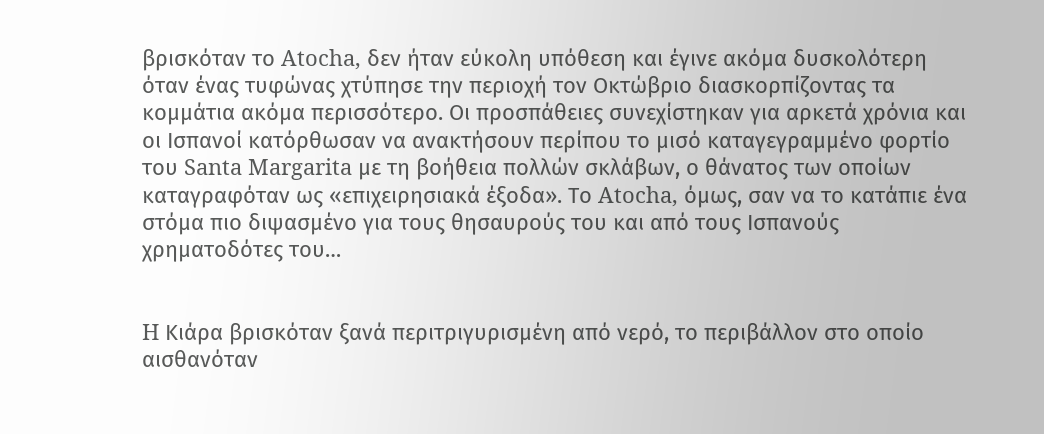βρισκόταν το Atocha, δεν ήταν εύκολη υπόθεση και έγινε ακόμα δυσκολότερη όταν ένας τυφώνας χτύπησε την περιοχή τον Οκτώβριο διασκορπίζοντας τα κομμάτια ακόμα περισσότερο. Οι προσπάθειες συνεχίστηκαν για αρκετά χρόνια και οι Ισπανοί κατόρθωσαν να ανακτήσουν περίπου το μισό καταγεγραμμένο φορτίο του Santa Margarita με τη βοήθεια πολλών σκλάβων, ο θάνατος των οποίων καταγραφόταν ως «επιχειρησιακά έξοδα». Το Atocha, όμως, σαν να το κατάπιε ένα στόμα πιο διψασμένο για τους θησαυρούς του και από τους Ισπανούς χρηματοδότες του…


H Κιάρα βρισκόταν ξανά περιτριγυρισμένη από νερό, το περιβάλλον στο οποίο αισθανόταν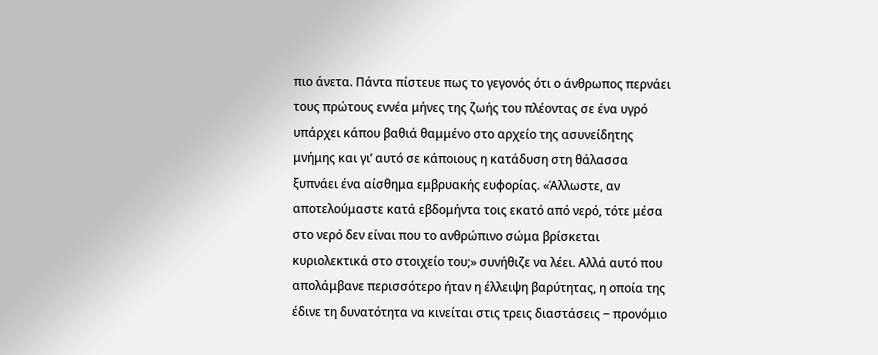πιο άνετα. Πάντα πίστευε πως το γεγονός ότι ο άνθρωπος περνάει τους πρώτους εννέα μήνες της ζωής του πλέοντας σε ένα υγρό υπάρχει κάπου βαθιά θαμμένο στο αρχείο της ασυνείδητης μνήμης και γι’ αυτό σε κάποιους η κατάδυση στη θάλασσα ξυπνάει ένα αίσθημα εμβρυακής ευφορίας. «Άλλωστε, αν αποτελούμαστε κατά εβδομήντα τοις εκατό από νερό, τότε μέσα στο νερό δεν είναι που το ανθρώπινο σώμα βρίσκεται κυριολεκτικά στο στοιχείο του;» συνήθιζε να λέει. Αλλά αυτό που απολάμβανε περισσότερο ήταν η έλλειψη βαρύτητας, η οποία της έδινε τη δυνατότητα να κινείται στις τρεις διαστάσεις ‒ προνόμιο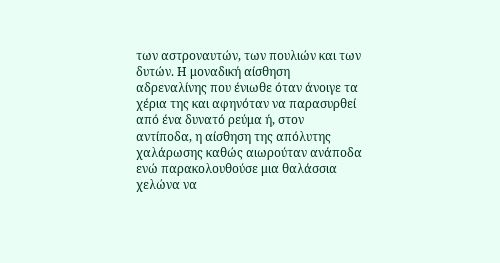των αστροναυτών, των πουλιών και των δυτών. Η μοναδική αίσθηση αδρεναλίνης που ένιωθε όταν άνοιγε τα χέρια της και αφηνόταν να παρασυρθεί από ένα δυνατό ρεύμα ή, στον αντίποδα, η αίσθηση της απόλυτης χαλάρωσης καθώς αιωρούταν ανάποδα ενώ παρακολουθούσε μια θαλάσσια χελώνα να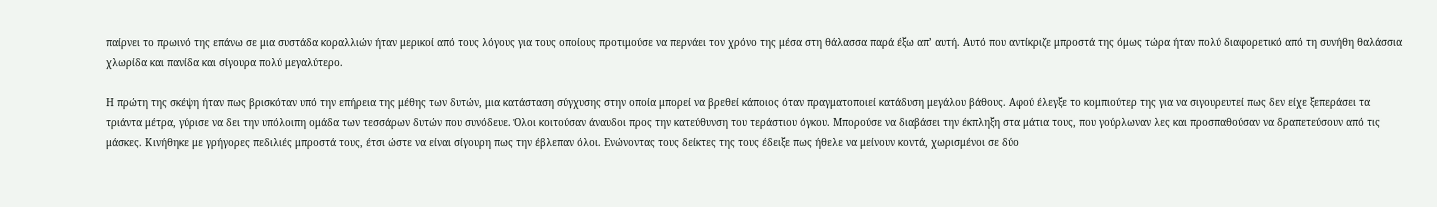παίρνει το πρωινό της επάνω σε μια συστάδα κοραλλιών ήταν μερικοί από τους λόγους για τους οποίους προτιμούσε να περνάει τον χρόνο της μέσα στη θάλασσα παρά έξω απ’ αυτή. Αυτό που αντίκριζε μπροστά της όμως τώρα ήταν πολύ διαφορετικό από τη συνήθη θαλάσσια χλωρίδα και πανίδα και σίγουρα πολύ μεγαλύτερο.

Η πρώτη της σκέψη ήταν πως βρισκόταν υπό την επήρεια της μέθης των δυτών, μια κατάσταση σύγχυσης στην οποία μπορεί να βρεθεί κάποιος όταν πραγματοποιεί κατάδυση μεγάλου βάθους. Αφού έλεγξε το κομπιούτερ της για να σιγουρευτεί πως δεν είχε ξεπεράσει τα τριάντα μέτρα, γύρισε να δει την υπόλοιπη ομάδα των τεσσάρων δυτών που συνόδευε. Όλοι κοιτούσαν άναυδοι προς την κατεύθυνση του τεράστιου όγκου. Μπορούσε να διαβάσει την έκπληξη στα μάτια τους, που γούρλωναν λες και προσπαθούσαν να δραπετεύσουν από τις μάσκες. Κινήθηκε με γρήγορες πεδιλιές μπροστά τους, έτσι ώστε να είναι σίγουρη πως την έβλεπαν όλοι. Ενώνοντας τους δείκτες της τους έδειξε πως ήθελε να μείνουν κοντά, χωρισμένοι σε δύο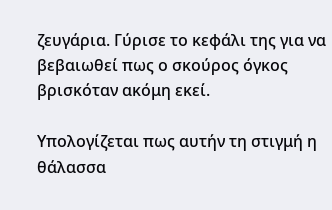ζευγάρια. Γύρισε το κεφάλι της για να βεβαιωθεί πως ο σκούρος όγκος βρισκόταν ακόμη εκεί.

Υπολογίζεται πως αυτήν τη στιγμή η θάλασσα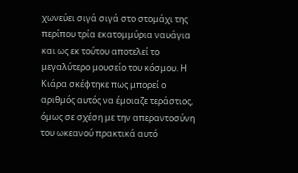χωνεύει σιγά σιγά στο στομάχι της περίπου τρία εκατομμύρια ναυάγια και ως εκ τούτου αποτελεί το μεγαλύτερο μουσείο του κόσμου. Η Κιάρα σκέφτηκε πως μπορεί ο αριθμός αυτός να έμοιαζε τεράστιος, όμως σε σχέση με την απεραντοσύνη του ωκεανού πρακτικά αυτό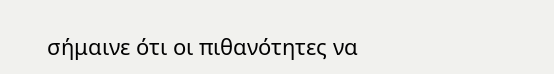σήμαινε ότι οι πιθανότητες να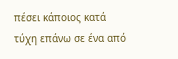πέσει κάποιος κατά τύχη επάνω σε ένα από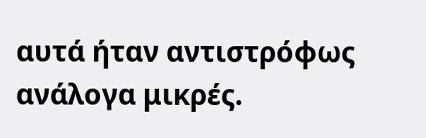αυτά ήταν αντιστρόφως ανάλογα μικρές.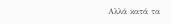Αλλά κατά τα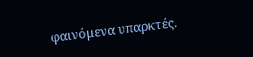φαινόμενα υπαρκτές.